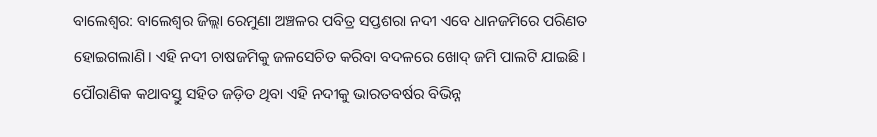ବାଲେଶ୍ବର: ବାଲେଶ୍ବର ଜିଲ୍ଲା ରେମୁଣା ଅଞ୍ଚଳର ପବିତ୍ର ସପ୍ତଶରା ନଦୀ ଏବେ ଧାନଜମିରେ ପରିଣତ ହୋଇଗଲାଣି। ଏହି ନଦୀ ଚାଷଜମିକୁ ଜଳସେଚିତ କରିବା ବଦଳରେ ଖୋଦ୍‌ ଜମି ପାଲଟି ଯାଇଛି। ପୌରାଣିକ କଥାବସ୍ତୁ ସହିତ ଜଡ଼ିତ ଥିବା ଏହି ନଦୀକୁ ଭାରତବର୍ଷର ବିଭିନ୍ନ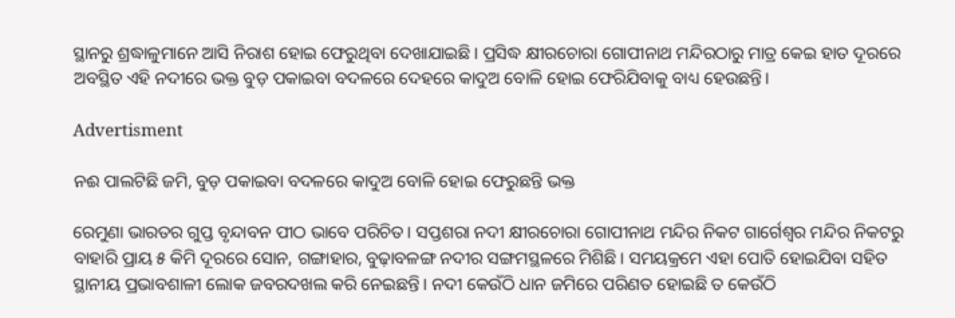ସ୍ଥାନରୁ ଶ୍ରଦ୍ଧାଳୁମାନେ ଆସି ନିରାଶ ହୋଇ ଫେରୁଥିବା ଦେଖାଯାଇଛି। ପ୍ରସିଦ୍ଧ କ୍ଷୀରଚୋରା ଗୋପୀନାଥ ମନ୍ଦିରଠାରୁ ମାତ୍ର କେଇ ହାତ ଦୂରରେ ଅବସ୍ଥିତ ଏହି ନଦୀରେ ଭକ୍ତ ବୁଡ଼ ପକାଇବା ବଦଳରେ ଦେହରେ କାଦୁଅ ବୋଳି ହୋଇ ଫେରିଯିବାକୁ ବାଧ୍ୟ ହେଉଛନ୍ତି।

Advertisment

ନଈ ପାଲଟିଛି ଜମି, ବୁଡ଼ ପକାଇବା ବଦଳରେ କାଦୁଅ ‌ବୋଳି ହୋଇ ଫେରୁଛନ୍ତି ଭକ୍ତ

ରେମୁଣା ଭାରତର ଗୁପ୍ତ ବୃନ୍ଦାବନ ପୀଠ ଭାବେ ପରିଚିତ। ସପ୍ତଶରା ନଦୀ କ୍ଷୀରଚୋରା ଗୋପୀନାଥ ମନ୍ଦିର ନିକଟ ଗାର୍ଗେଶ୍ବର ମନ୍ଦିର ନିକଟରୁ ବାହାରି ପ୍ରାୟ ୫ କିମି ଦୂରରେ ସୋନ, ଗଙ୍ଗାହାର, ବୁଢ଼ାବଳଙ୍ଗ ନଦୀର ସଙ୍ଗମସ୍ଥଳରେ ମିଶିଛି। ସମୟକ୍ରମେ ଏହା ପୋତି ହୋଇଯିବା ସହିତ ସ୍ଥାନୀୟ ପ୍ରଭାବଶାଳୀ ଲୋକ ଜବରଦଖଲ କରି ନେଇଛନ୍ତି। ନଦୀ କେଉଁଠି ଧାନ ଜମିରେ ପରିଣତ ହୋଇଛି ତ କେଉଁଠି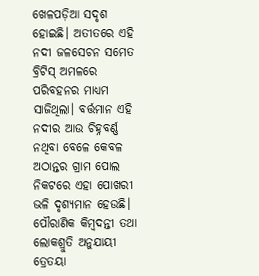ଖେଳପଡ଼ିଆ ସଦୃଶ ହୋଇଛି। ଅତୀତରେ ଏହି ନଦୀ ଜଳସେଚନ ସମେତ ବ୍ରିଟିସ୍‌ ଅମଳରେ ପରିବହନର ମାଧ୍ୟମ ସାଜିଥିଲା। ବର୍ତ୍ତମାନ ଏହି ନଦୀର ଆଉ ଚିହ୍ନବର୍ଣ୍ଣ ନଥିବା ବେଳେ କେବଳ ଅଠାନ୍ତର ଗ୍ରାମ ପୋଲ ନିକଟରେ ଏହା ପୋଖରୀ ଭଳି ଦୃଶ୍ୟମାନ ହେଉଛି। ପୌରାଣିକ କିମ୍ବଦନ୍ତୀ ତଥା ଲୋକଶ୍ରୁତି ଅନୁଯାୟୀ ତ୍ରେତୟା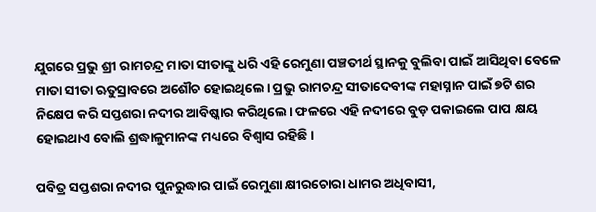ଯୁଗରେ ପ୍ରଭୁ ଶ୍ରୀ ରାମଚନ୍ଦ୍ର ମାତା ସୀତାଙ୍କୁ ଧରି ଏହି ରେମୁଣା ପଞ୍ଚତୀର୍ଥ ସ୍ଥାନକୁ ବୁଲିବା ପାଇଁ ଆସିଥିବା ବେଳେ ମାତା ସୀତା ଋତୁସ୍ରାବରେ ଅଶୌଚ ହୋଇଥିଲେ। ପ୍ରଭୁ ରାମଚନ୍ଦ୍ର ସୀତାଦେବୀଙ୍କ ମହାସ୍ନାନ ପାଇଁ ୭ଟି ଶର ନିକ୍ଷେପ କରି ସପ୍ତଶରା ନଦୀର ଆବିଷ୍କାର କରିଥିଲେ। ଫଳରେ ଏହି ନଦୀରେ ବୁଡ଼ ପକାଇଲେ ପାପ କ୍ଷୟ ହୋଇଥାଏ ବୋଲି ଶ୍ରଦ୍ଧାଳୁମାନଙ୍କ ମଧ୍ୟରେ ବିଶ୍ବାସ ରହିଛି।

ପବିତ୍ର ସପ୍ତଶରା ନଦୀର ପୁନରୁଦ୍ଧାର ପାଇଁ ରେମୁଣା କ୍ଷୀରଚୋରା ଧାମର ଅଧିବାସୀ,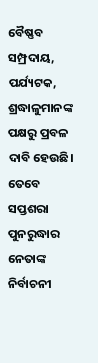ବୈଷ୍ଣବ ସମ୍ପ୍ରଦାୟ, ପର୍ଯ୍ୟଟକ, ଶ୍ରଦ୍ଧାଳୁମାନଙ୍କ ପକ୍ଷରୁ ପ୍ରବଳ ଦାବି ହେଉଛି। ତେବେ ସପ୍ତଶରା ପୁନରୁଦ୍ଧାର ନେତାଙ୍କ ନିର୍ବାଚନୀ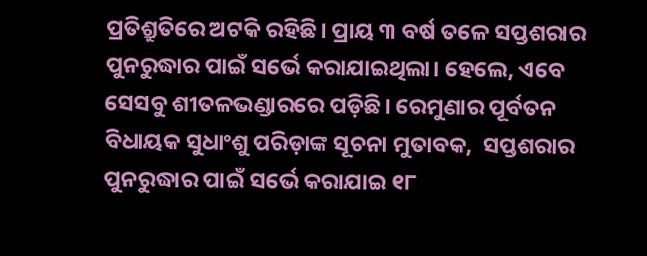ପ୍ରତିଶ୍ରୁତିରେ ଅଟକି ରହିଛି। ପ୍ରାୟ ୩ ବର୍ଷ ତଳେ ସପ୍ତଶରାର ପୁନରୁଦ୍ଧାର ପାଇଁ ସର୍ଭେ କରାଯାଇଥିଲା। ହେଲେ, ଏବେ ସେସବୁ ଶୀତଳଭଣ୍ଡାରରେ ପଡ଼ିଛି। ରେମୁଣାର ପୂର୍ବତନ ବିଧାୟକ ସୁଧାଂଶୁ ପରିଡ଼ାଙ୍କ ସୂଚନା ମୁତାବକ,  ସପ୍ତଶରାର ପୁନରୁଦ୍ଧାର ପାଇଁ ସର୍ଭେ କରାଯାଇ ୧୮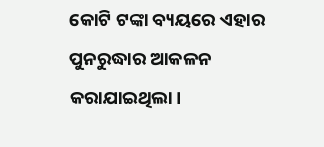କୋଟି ଟଙ୍କା ବ୍ୟୟରେ ଏହାର ପୁନରୁଦ୍ଧାର ଆକଳନ କରାଯାଇଥିଲା।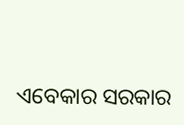ଏବେକାର ସରକାର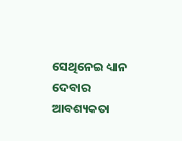ସେଥିନେଇ ଧ୍ୟାନ ଦେବାର ଆବଶ୍ୟକତା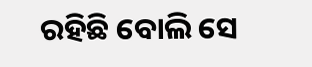ରହିଛି ବୋଲି ସେ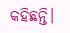କହିଛନ୍ତି।